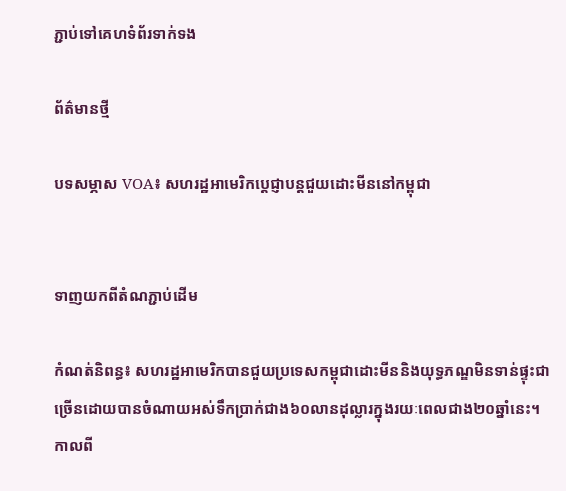ភ្ជាប់ទៅគេហទំព័រទាក់ទង

ព័ត៌មានថ្មី

បទសម្ភាស VOA៖ សហរដ្ឋអាមេរិកប្តេជ្ញាបន្តជួយដោះមីននៅកម្ពុជា


ទាញយកពីតំណភ្ជាប់ដើម

កំណត់និពន្ធ៖ សហរដ្ឋអាមេរិកបានជួយប្រទេសកម្ពុជាដោះមីននិងយុទ្ធភណ្ឌមិនទាន់ផ្ទុះជាច្រើនដោយបានចំណាយអស់ទឹកប្រាក់ជាង៦០លានដុល្លារក្នុងរយៈពេលជាង២០ឆ្នាំនេះ។ កាលពី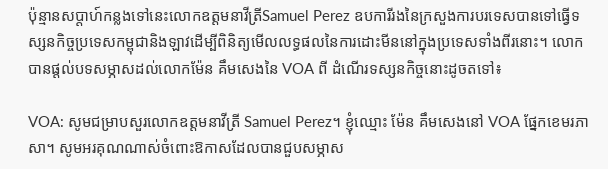ប៉ុន្មានសប្តាហ៍កន្លងទៅនេះលោកឧត្តមនាវីត្រីSamuel Perez ឧបការីរងនៃក្រសួងការបរទេសបានទៅធ្វើទស្សនកិច្ចប្រទេសកម្ពុជានិងឡាវដើម្បីពិនិត្យមើលលទ្ធផលនៃការដោះមីននៅក្នុងប្រទេសទាំងពីរនោះ។ លោកបានផ្តល់បទសម្ភាសដល់លោកម៉ែន គឹមសេងនៃ VOA ពី ដំណើរទស្សនកិច្ចនោះដូចតទៅ៖

VOA: សូមជម្រាបសួរលោកឧត្តមនាវីត្រី Samuel Perez។ ខ្ញុំឈ្មោះ ម៉ែន គឹមសេងនៅ VOA ផ្នែកខេមរភាសា។ សូមអរគុណណាស់ចំពោះឱកាសដែលបានជួបសម្ភាស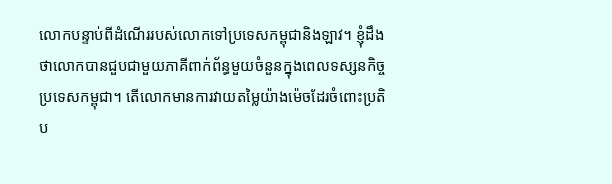លោកបន្ទាប់ពីដំណើររបស់លោកទៅប្រទេសកម្ពុជានិងឡាវ។ ខ្ញុំដឹងថាលោកបានជួបជាមួយភាគីពាក់ព័ន្ធមួយចំនួនក្នុងពេលទស្សនកិច្ចប្រទេសកម្ពុជា។ តើលោកមានការវាយតម្លៃយ៉ាងម៉េចដែរចំពោះប្រតិប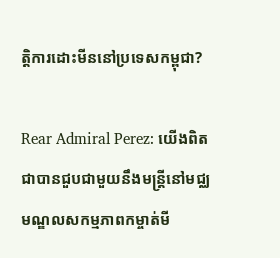ត្តិការដោះមីននៅប្រទេសកម្ពុជា?

Rear Admiral Perez: យើងពិតជាបានជួបជាមួយនឹងមន្ត្រីនៅមជ្ឈមណ្ឌលសកម្មភាពកម្ចាត់មី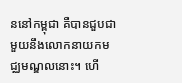ននៅកម្ពុជា គឺបានជួបជាមួយនឹងលោកនាយកមជ្ឈមណ្ឌលនោះ។ ហើ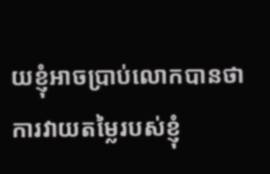យខ្ញុំអាចប្រាប់លោកបានថា ការវាយតម្លៃរបស់ខ្ញុំ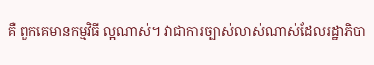គឺ ពួកគេមានកម្មវិធី ល្អណាស់។ វាជាការច្បាស់លាស់ណាស់ដែលរដ្ឋាភិបា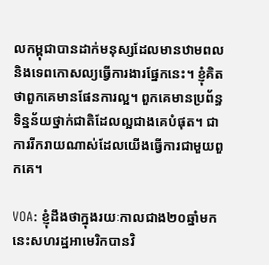លកម្ពុជាបានដាក់មនុស្សដែលមានឋាមពលនិងទេពកោសល្យធ្វើការងារផ្នែកនេះ។ ខ្ញុំគិតថាពួកគេមានផែនការល្អ។ ពួកគេមានប្រព័ន្ធទិន្នន័យថ្នាក់ជាតិដែលល្អជាងគេបំផុត។ ជាការរីករាយណាស់ដែលយើងធ្វើការជាមួយពួកគេ។

VOA: ខ្ញុំដឹងថាក្នុងរយៈកាលជាង២០ឆ្នាំមកនេះសហរដ្ឋអាមេរិកបានវិ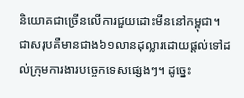និយោគជាច្រើនលើការជួយដោះមីននៅកម្ពុជា។ ជាសរុបគឺមានជាង៦១លានដុល្លារដោយផ្តល់ទៅដល់ក្រុមការងារបច្ចេកទេសផ្សេងៗ។ ដូច្នេះ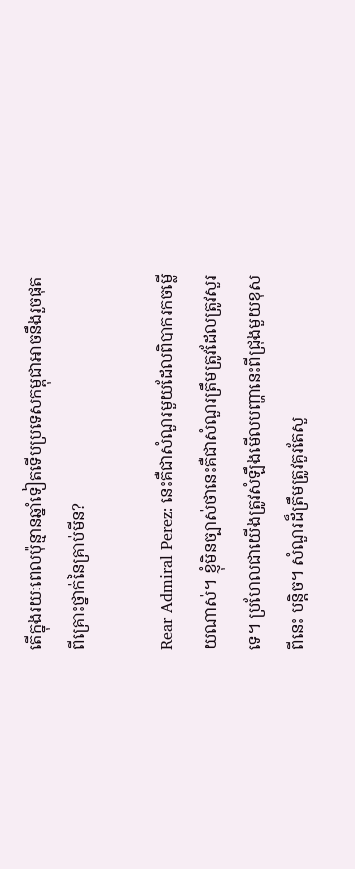តើក្នុងរយៈពេលប៉ុន្មានឆ្នាំទៀតទើបប្រទេសកម្ពុជាអាចនឹងរួចផុតពីគ្រោះថ្នាក់នៃគ្រាប់មីន?

Rear Admiral Perez: នេះគឺជាសំណួរមួយដែលពិបាករកចម្លើយណាស់។ ខ្ញុំមិនច្បាស់ថានេះគឺជាសំណួរត្រឹមត្រូវដែលត្រូវសួរទេ។ ប្រហែលជាយើងត្រូវសំឡឹងមើលបញ្ហានេះពីជ្រុងមួយខុសពីនេះ បន្តិច។ សំណួរដ៏ត្រឹមត្រូវគួរតែសួ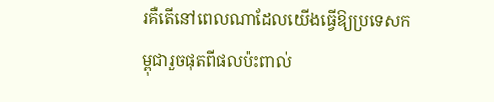រគឺតើនៅពេលណាដែលយើងធ្វើឱ្យប្រទេសកម្ពុជារួចផុតពីផលប៉ះពាល់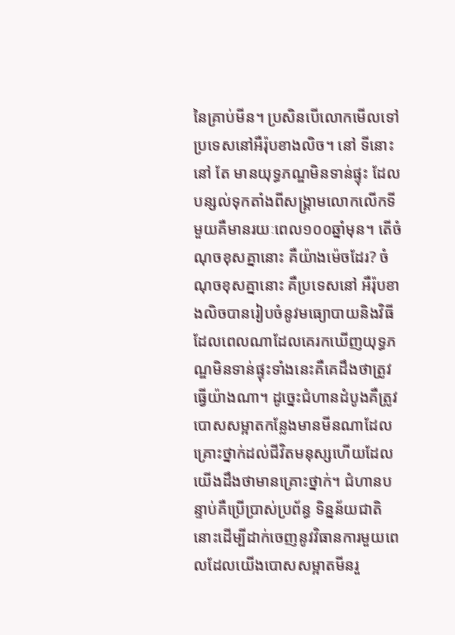នៃគ្រាប់មីន។ ប្រសិនបើលោកមើលទៅប្រទេសនៅអឺរ៉ុបខាងលិច។ នៅ ទីនោះនៅ តែ មានយុទ្ធភណ្ឌមិនទាន់ផ្ទុះ ដែលបន្សល់ទុកតាំងពីសង្គ្រាមលោកលើកទីមួយគឺមានរយៈពេល១០០ឆ្នាំមុន។ តើចំណុចខុសគ្នានោះ គឺយ៉ាងម៉េចដែរ? ចំណុចខុសគ្នានោះ គឺប្រទេសនៅ អឺរ៉ុបខាងលិចបានរៀបចំនូវមធ្យោបាយនិងវិធីដែលពេលណាដែលគេរកឃើញយុទ្ធភណ្ឌមិនទាន់ផ្ទុះទាំងនេះគឺគេដឹងថាត្រូវធ្វើយ៉ាងណា។ ដូច្នេះជំហានដំបូងគឺត្រូវបោសសម្អាតកន្លែងមានមីនណាដែលគ្រោះថ្នាក់ដល់ជីវិតមនុស្សហើយដែលយើងដឹងថាមានគ្រោះថ្នាក់។ ជំហានបន្ទាប់គឺប្រើប្រាស់ប្រព័ន្ធ ទិន្នន័យជាតិនោះដើម្បីដាក់ចេញនូវវិធានការមួយពេលដែលយើងបោសសម្អាតមីនរួ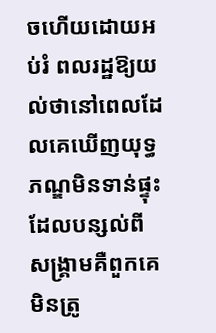ចហើយដោយអប់រំ ពលរដ្ឋឱ្យយល់ថានៅពេលដែលគេឃើញយុទ្ធភណ្ឌមិនទាន់ផ្ទុះដែលបន្សល់ពី សង្គ្រាមគឺពួកគេមិនត្រូ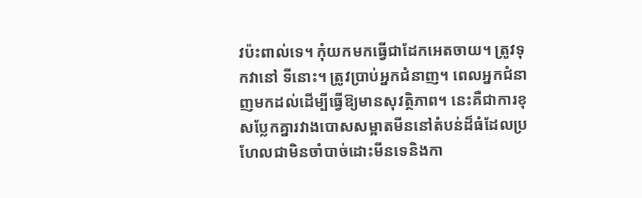វប៉ះពាល់ទេ។ កុំយកមកធ្វើជាដែកអេតចាយ។ ត្រូវទុកវានៅ ទីនោះ។ ត្រូវប្រាប់អ្នកជំនាញ។ ពេលអ្នកជំនាញមកដល់ដើម្បីធ្វើឱ្យមានសុវត្ថិភាព។ នេះគឺជាការខុសប្លែកគ្នារវាងបោសសម្អាតមីននៅតំបន់ដ៏ធំដែលប្រហែលជាមិនចាំបាច់ដោះមីនទេនិងកា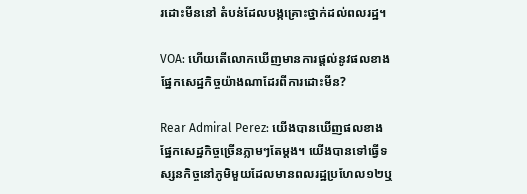រដោះមីននៅ តំបន់ដែលបង្កគ្រោះថ្នាក់ដល់ពលរដ្ឋ។

VOA: ហើយតើលោកឃើញមានការផ្តល់នូវផលខាងផ្នែកសេដ្ឋកិច្ចយ៉ាងណាដែរពីការដោះមីន?

Rear Admiral Perez: យើងបានឃើញផលខាងផ្នែកសេដ្ឋកិច្ចច្រើនភ្លាមៗតែម្តង។ យើងបានទៅធ្វើទស្សនកិច្ចនៅភូមិមួយដែលមានពលរដ្ឋប្រហែល១២ឬ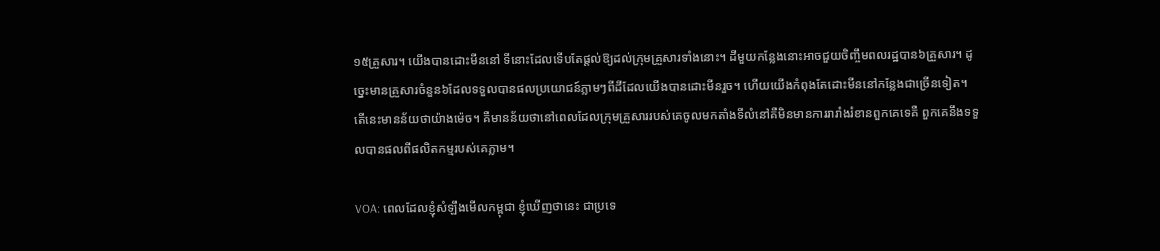១៥គ្រួសារ។ យើងបានដោះមីននៅ ទីនោះដែលទើបតែផ្តល់ឱ្យដល់ក្រុមគ្រួសារទាំងនោះ។ ដីមួយកន្លែងនោះអាចជួយចិញ្ចឹមពលរដ្ឋបាន៦គ្រួសារ។ ដូច្នេះមានគ្រួសារចំនួន៦ដែលទទួលបានផលប្រយោជន៍ភ្លាមៗពីដីដែលយើងបានដោះមីនរួច។ ហើយយើងកំពុងតែដោះមីននៅកន្លែងជាច្រើនទៀត។ តើនេះមានន័យថាយ៉ាងម៉េច។ គឺមានន័យថានៅពេលដែលក្រុមគ្រួសាររបស់គេចូលមកតាំងទីលំនៅគឺមិនមានការរារាំងរំខានពួកគេទេគឺ ពួកគេនឹងទទួលបានផលពីផលិតកម្មរបស់គេភ្លាម។

VOA: ពេលដែលខ្ញុំសំឡឹងមើលកម្ពុជា ខ្ញុំឃើញថានេះ ជាប្រទេ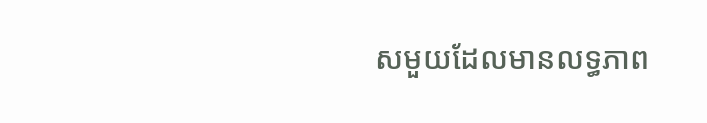សមួយដែលមានលទ្ធភាព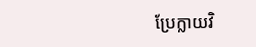ប្រែក្លាយវិ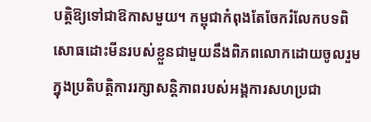បត្តិឱ្យទៅជាឱកាសមួយ។ កម្ពុជាកំពុងតែចែករំលែកបទពិសោធដោះមីនរបស់ខ្លួនជាមួយនឹងពិភពលោកដោយចូលរួមក្នុងប្រតិបត្តិការរក្សាសន្តិភាពរបស់អង្គការសហប្រជា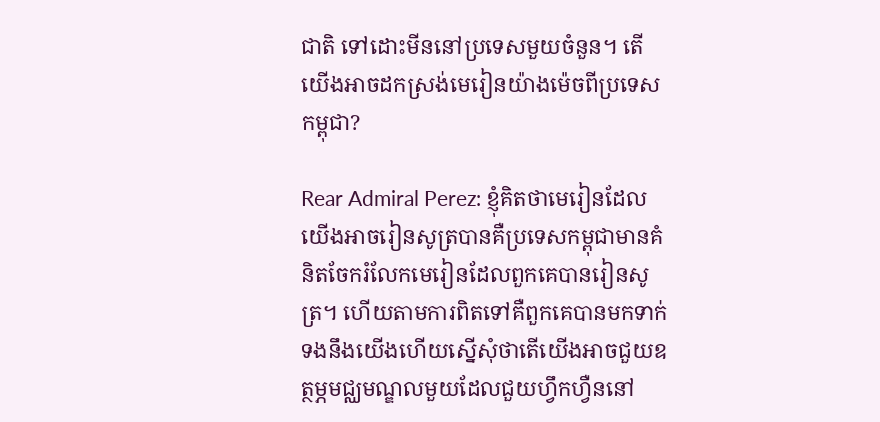ជាតិ ទៅដោះមីននៅប្រទេសមួយចំនួន។ តើយើងអាចដកស្រង់មេរៀនយ៉ាងម៉េចពីប្រទេសកម្ពុជា?

Rear Admiral Perez: ខ្ញុំគិតថាមេរៀនដែលយើងអាចរៀនសូត្របានគឺប្រទេសកម្ពុជាមានគំនិតចែករំលែកមេរៀនដែលពួកគេបានរៀនសូត្រ។ ហើយតាមការពិតទៅគឺពួកគេបានមកទាក់ទងនឹងយើងហើយស្នើសុំថាតើយើងអាចជួយឧត្ថម្ភមជ្ឈមណ្ឌលមួយដែលជួយហ្វឹកហ្វឺននៅ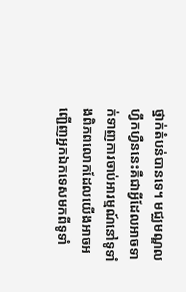ថ្នាក់តំបន់បានទេ។ មជ្ឈមណ្ឌលហ្វឹកហ្វឺននេះគឺជាអ្វីដែលអាចទាក់ទាញការចាប់អារម្មណ៍នៅទូទាំងពិភពលោកដែលយើងអាចអញ្ជើញអ្នកឯកទេសមកពីទូទាំ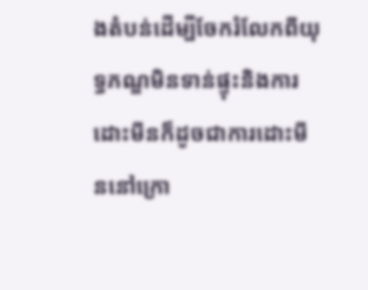ងតំបន់ដើម្បីចែករំលែកពីយុទ្ធភណ្ឌមិនទាន់ផ្ទុះនិងការដោះមីនក៏ដូចជាការដោះមីននៅក្រោ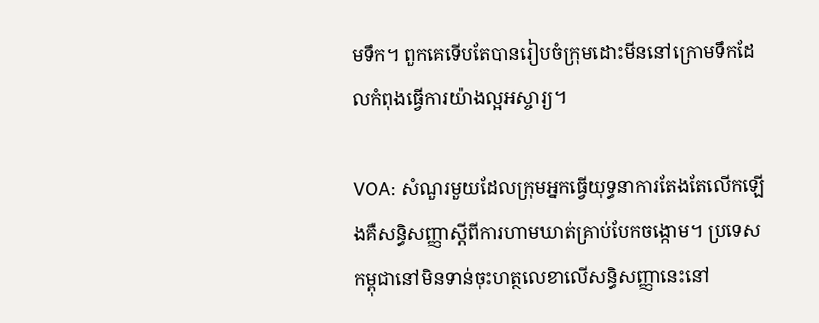មទឹក។ ពួកគេទើបតែបានរៀបចំក្រុមដោះមីននៅក្រោមទឹកដែលកំពុងធ្វើការយ៉ាងល្អអស្ចារ្យ។

VOA: សំណួរមួយដែលក្រុមអ្នកធ្វើយុទ្ធនាការតែងតែលើកឡើងគឺសន្ធិសញ្ញាស្តីពីការហាមឃាត់គ្រាប់បែកចង្កោម។ ប្រទេសកម្ពុជានៅមិនទាន់ចុះហត្ថលេខាលើសន្ធិសញ្ញានេះនៅ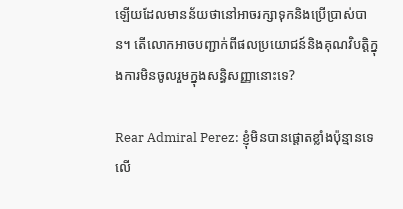ឡើយដែលមានន័យថានៅអាចរក្សាទុកនិងប្រើប្រាស់បាន។ តើលោកអាចបញ្ជាក់ពីផលប្រយោជន៍និងគុណវិបត្តិក្នុងការមិនចូលរួមក្នុងសន្ធិសញ្ញានោះទេ?

Rear Admiral Perez: ខ្ញុំមិនបានផ្តោតខ្លាំងប៉ុន្មានទេលើ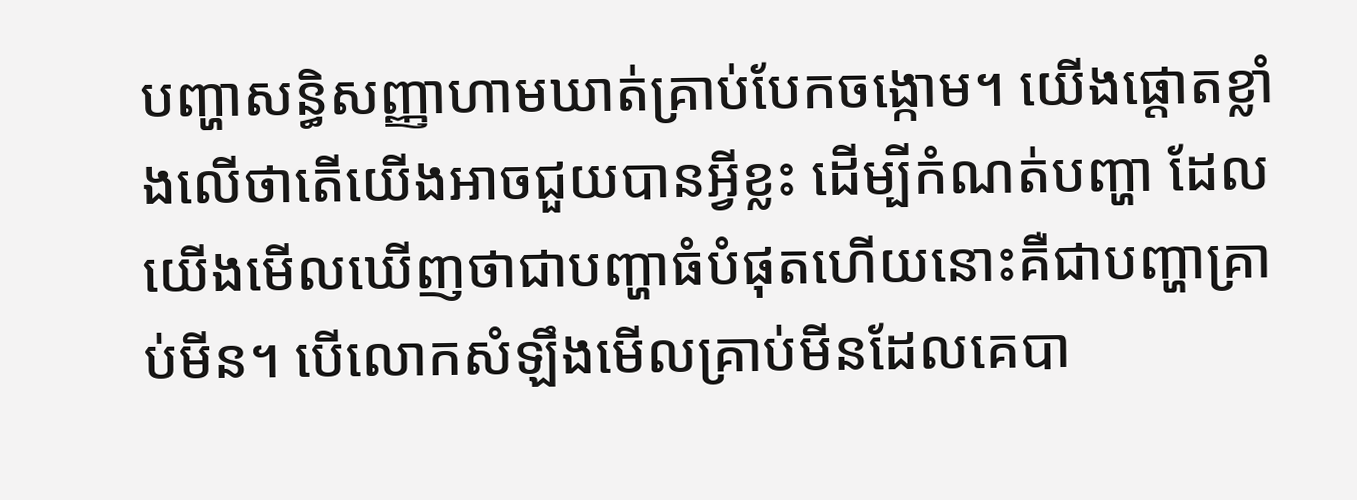បញ្ហាសន្ធិសញ្ញាហាមឃាត់គ្រាប់បែកចង្កោម។ យើងផ្តោតខ្លាំងលើថាតើយើងអាចជួយបានអ្វីខ្លះ ដើម្បីកំណត់បញ្ហា ដែលយើងមើលឃើញថាជាបញ្ហាធំបំផុតហើយនោះគឺជាបញ្ហាគ្រាប់មីន។ បើលោកសំឡឹងមើលគ្រាប់មីនដែលគេបា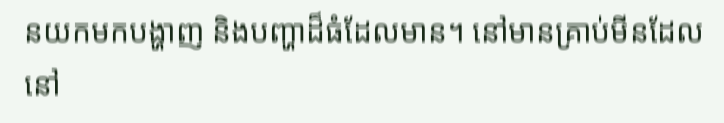នយកមកបង្ហាញ និងបញ្ហាដ៏ធំដែលមាន។ នៅមានគ្រាប់មីនដែលនៅ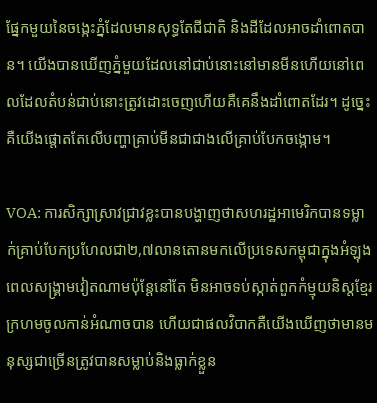ផ្នែកមួយនៃចង្កេះភ្នំដែលមានសុទ្ធតែជីជាតិ និងដីដែលអាចដាំពោតបាន។ យើងបានឃើញភ្នំមួយដែលនៅជាប់នោះនៅមានមីនហើយនៅពេលដែលតំបន់ជាប់នោះត្រូវដោះចេញហើយគឺគេនឹងដាំពោតដែរ។ ដូច្នេះគឺយើងផ្តោតតែលើបញ្ហាគ្រាប់មីនជាជាងលើគ្រាប់បែកចង្កោម។

VOA: ការសិក្សាស្រាវជ្រាវខ្លះបានបង្ហាញថាសហរដ្ឋអាមេរិកបានទម្លាក់គ្រាប់បែកប្រហែលជា២,៧លានតោនមកលើប្រទេសកម្ពុជាក្នុងអំឡុងពេលសង្គ្រាមវៀតណាមប៉ុន្តែនៅតែ មិនអាចទប់ស្កាត់ពួកកំម្មុយនិស្តខ្មែរក្រហមចូលកាន់អំណាចបាន ហើយជាផលវិបាកគឺយើងឃើញថាមានមនុស្សជាច្រើនត្រូវបានសម្លាប់និងធ្លាក់ខ្លួន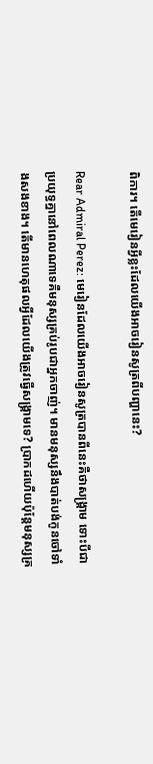ពិការ។ តើមេរៀនអ្វីខ្លះដែលយើងអាចរៀនសូត្រពីបញ្ហានេះ?

Rear Admiral Perez: មេរៀនដែលយើងអាចរៀនសូត្របានពីនេះគឺថាសង្គ្រាម ទោះបីជាប្រយុទ្ធគ្នានៅពេលណាទេគឺមនុស្សគ្រប់រូបជាអ្នកចាញ់។ មានមនុស្សនឹងបាត់បង់កូនចៅទាំងសងខាង។ តើមានហេតុផលអ្វីដែលយើងត្រូវធ្វើសង្គ្រាមទេ? ប្រាកដហើយប៉ុន្តែមនុស្សគ្រ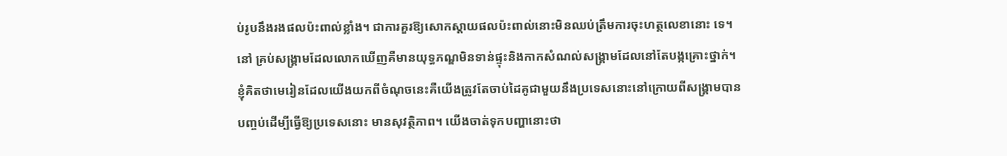ប់រូបនឹងរងផលប៉ះពាល់ខ្លាំង។ ជាការគួរឱ្យសោកស្តាយផលប៉ះពាល់នោះមិនឈប់ត្រឹមការចុះហត្ថលេខានោះ ទេ។ នៅ គ្រប់សង្គ្រាមដែលលោកឃើញគឺមានយុទ្ធភណ្ឌមិនទាន់ផ្ទុះនិងកាកសំណល់សង្គ្រាមដែលនៅតែបង្កគ្រោះថ្នាក់។ ខ្ញុំគិតថាមេរៀនដែលយើងយកពីចំណុចនេះគឺយើងត្រូវតែចាប់ដៃគូជាមួយនឹងប្រទេសនោះនៅក្រោយពីសង្គ្រាមបានបញ្ចប់ដើម្បីធ្វើឱ្យប្រទេសនោះ មានសុវត្ថិភាព។ យើងចាត់ទុកបញ្ហានោះថា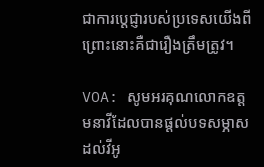ជាការប្តេជ្ញារបស់ប្រទេសយើងពីព្រោះនោះគឺជារឿងត្រឹមត្រូវ។

VOA: សូមអរគុណលោកឧត្តមនាវីដែលបានផ្តល់បទសម្ភាសដល់វីអូ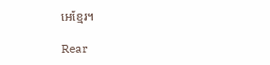អេខ្មែរ។

Rear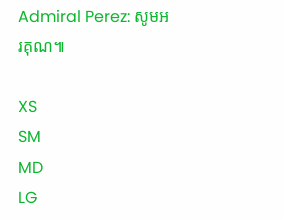Admiral Perez: សូមអរគុណ៕

XS
SM
MD
LG